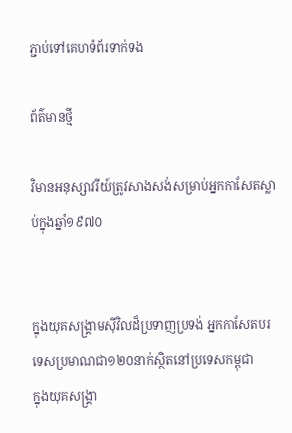ភ្ជាប់ទៅគេហទំព័រទាក់ទង

ព័ត៌មានថ្មី

វិមានអនុស្សាវរីយ៍ត្រូវសាងសង់សម្រាប់អ្នកកាសែតស្លាប់ក្នុងឆ្នាំ១៩៧០


ក្នុងយុគសង្គ្រាមស៊ីវិលដ៏ប្រទាញប្រទង់ អ្នកកាសែតបរទេសប្រមាណជា១២០នាក់ស្ថិតនៅប្រទេសកម្ពុជា
ក្នុងយុគសង្គ្រា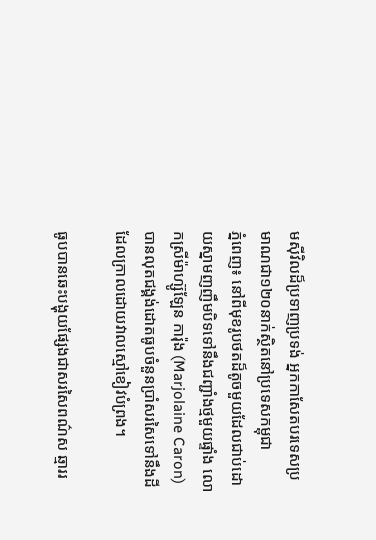មស៊ីវិលដ៏ប្រទាញប្រទង់ អ្នកកាសែតបរទេសប្រមាណជា១២០នាក់ស្ថិតនៅប្រទេសកម្ពុជា
ភ្នំពេញ៖ នៅពីមុខរូបថតដ៏តូចមួយដែលជាប់ដោយស្នាមញញឹមបិទទៅនឹងជញ្ជាំងថ្មមួយផ្ទាំង លោកស្រីម៉ាហ្ស៊ូឡែន ការ៉ុង (Marjolaine Caron) បានលុតជង្គង់ដោតធូបចំនួនប្រាំសរសៃទៅនឹងដីដែលក្រាលដោយវាលស្មៅខៀវបំព្រង។

ធូបបានឆេះបង្ហុយផ្សែងជាសរសៃពណ៌ស ឆ្មាររ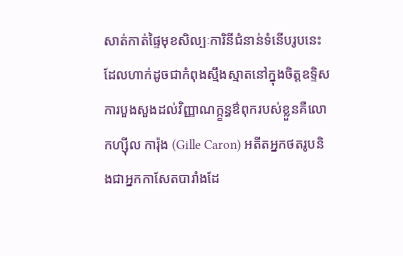សាត់កាត់ផ្ទៃមុខសិល្បៈការិនីជំនាន់ទំនើបរូបនេះ ដែលហាក់ដូចជាកំពុងស្មឹងស្មាតនៅក្នុងចិត្តឧទ្ទិសការបួងសួងដល់វិញ្ញាណក្ក្ខន្ធឳពុករបស់ខ្លួនគឺលោកហ្ស៊ីល ការ៉ុង (Gille Caron) អតីតអ្នកថតរូបនិងជាអ្នកកាសែតបារាំងដែ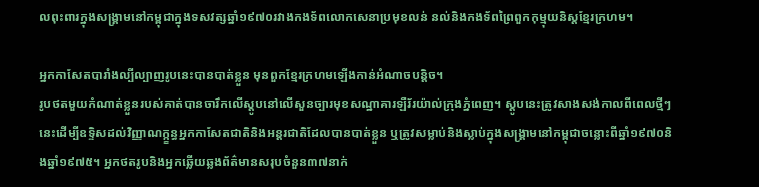លពុះពារក្នុងសង្គ្រាមនៅកម្ពុជាក្នុងទសវត្សឆ្នាំ១៩៧០រវាងកងទ័ពលោកសេនាប្រមុខលន់ នល់និងកងទ័ពព្រៃពួកកុម្មុយនិស្តខ្មែរក្រហម។

អ្នកកាសែតបារាំងល្បីល្បាញរូបនេះបានបាត់ខ្លួន មុនពួកខ្មែរក្រហមឡើងកាន់អំណាចបន្តិច។
រូបថតមួយកំណាត់ខ្លួនរបស់គាត់បានចារឹកលើស្តូបនៅលើសួនច្បារមុខសណ្ឋាគារឡឺរ័រយ៉ាល់ក្រុងភ្នំពេញ។ ស្តូបនេះត្រូវសាងសង់កាលពីពេលថ្មីៗនេះដើម្បីឧទ្ទិសដល់វិញ្ញាណក្ក្ខន្ធអ្នកកាសែតជាតិនិងអន្តរជាតិដែលបានបាត់ខ្លួន ឬត្រូវសម្លាប់និងស្លាប់ក្នុងសង្គ្រាមនៅកម្ពុជាចន្លោះពីឆ្នាំ១៩៧០និងឆ្នាំ១៩៧៥។ អ្នកថតរូបនិងអ្នកឆ្លើយឆ្លងព័ត៌មានសរុបចំនួន៣៧នាក់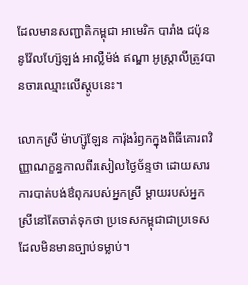ដែលមានសញ្ជាតិកម្ពុជា អាមេរិក បារាំង ជប៉ុន នូវ៉ែលហ្ស៊ែឡង់ អាល្លឺម៉ង់ ឥណ្ឌា អូស្ត្រាលីត្រូវបានចារឈ្មោះលើស្តូបនេះ។

លោកស្រី ម៉ាហ្ស៊ូឡែន ការ៉ុងរំឭកក្នុងពិធីគោរពវិញ្ញាណក្ខន្ធកាលពីរសៀលថ្ងៃច័ន្ទថា ដោយសារការបាត់បង់ឳពុករបស់អ្នកស្រី ម្តាយរបស់អ្នកស្រីនៅតែចាត់ទុកថា ប្រទេសកម្ពុជាជាប្រទេសដែលមិនមានច្បាប់ទម្លាប់។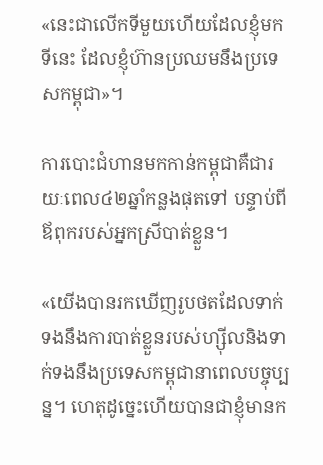«នេះជាលើកទីមួយហើយដែលខ្ញុំមកទីនេះ ដែលខ្ញុំហ៊ានប្រឈមនឹងប្រទេសកម្ពុជា»។

ការបោះជំហានមកកាន់កម្ពុជាគឺជារយៈពេល៤២ឆ្នាំកន្លងផុតទៅ បន្ទាប់ពីឪពុករបស់អ្នកស្រីបាត់ខ្លួន។

«យើងបានរកឃើញរូបថតដែលទាក់ទងនឹងការបាត់ខ្លួនរបស់ហ្ស៊ីលនិងទាក់ទងនឹងប្រទេសកម្ពុជានាពេលបច្ចុប្បន្ន។ ហេតុដូច្នេះហើយបានជាខ្ញុំមានក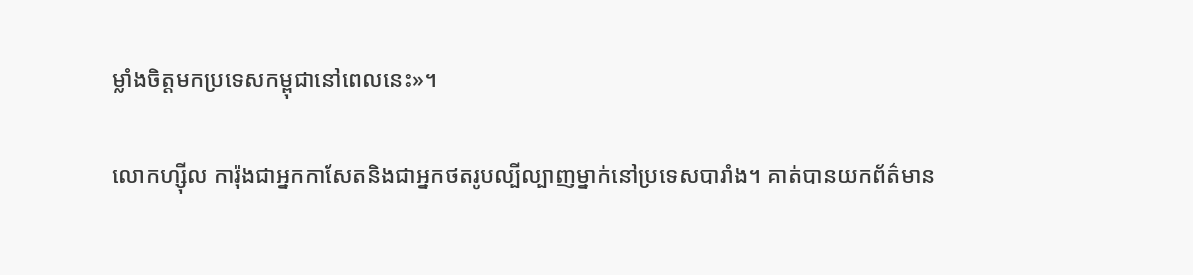ម្លាំងចិត្តមកប្រទេសកម្ពុជានៅពេលនេះ»។

លោកហ្ស៊ីល ការ៉ុងជាអ្នកកាសែតនិងជាអ្នកថតរូបល្បីល្បាញម្នាក់នៅប្រទេសបារាំង។ គាត់បានយកព័ត៌មាន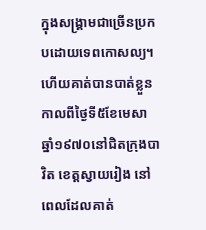ក្នុងសង្គ្រាមជាច្រើនប្រកបដោយទេពកោសល្យ។ ហើយគាត់បានបាត់ខ្លួនកាលពីថ្ងៃទី៥ខែមេសា ឆ្នាំ១៩៧០នៅជិតក្រុងបាវិត ខេត្តស្វាយរៀង នៅពេលដែលគាត់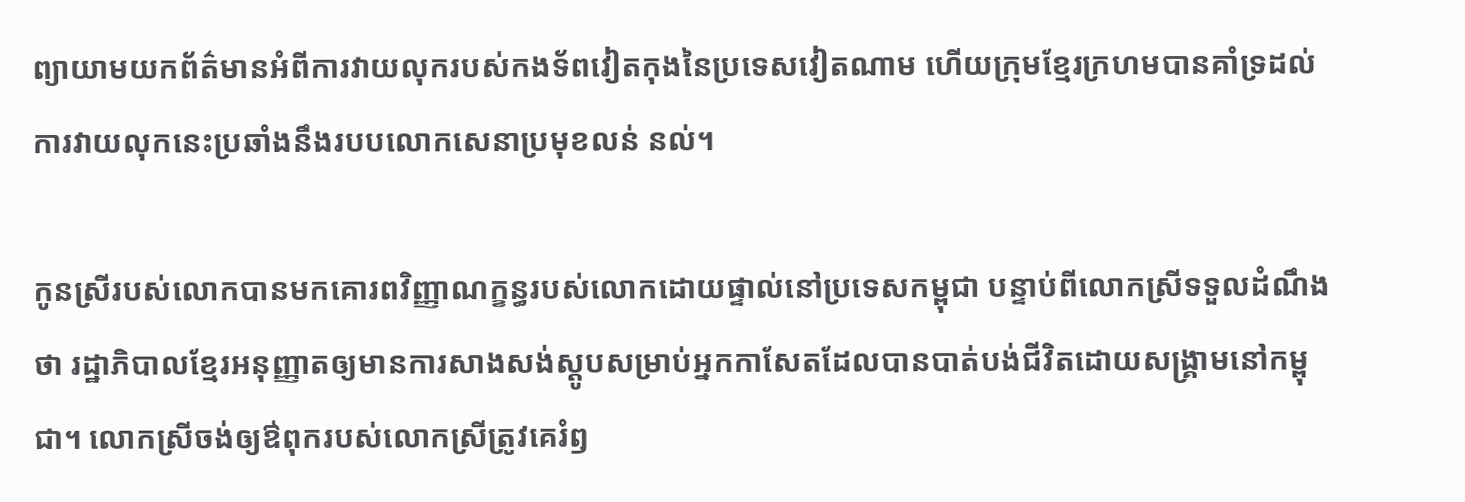ព្យាយាមយកព័ត៌មានអំពីការវាយលុករបស់កងទ័ពវៀតកុងនៃប្រទេសវៀតណាម ហើយក្រុមខ្មែរក្រហមបានគាំទ្រដល់ការវាយលុកនេះប្រឆាំងនឹងរបបលោកសេនាប្រមុខលន់ នល់។

កូនស្រីរបស់លោកបានមកគោរពវិញ្ញាណក្ខន្ធរបស់លោកដោយផ្ទាល់នៅប្រទេសកម្ពុជា បន្ទាប់ពីលោកស្រីទទួលដំណឹងថា រដ្ឋាភិបាលខ្មែរអនុញ្ញាតឲ្យមានការសាងសង់ស្តូបសម្រាប់អ្នកកាសែតដែលបានបាត់បង់ជីវិតដោយសង្គ្រាមនៅកម្ពុជា។ លោកស្រីចង់ឲ្យឳពុករបស់លោកស្រីត្រូវគេរំឭ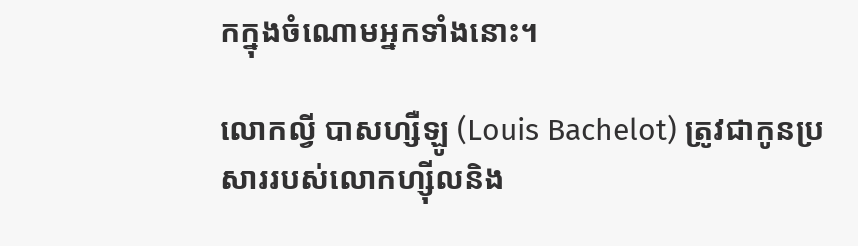កក្នុងចំណោមអ្នកទាំងនោះ។

លោកល្វី បាសហ្សឺឡូ (Louis Bachelot) ត្រូវជាកូនប្រសាររបស់លោកហ្ស៊ីលនិង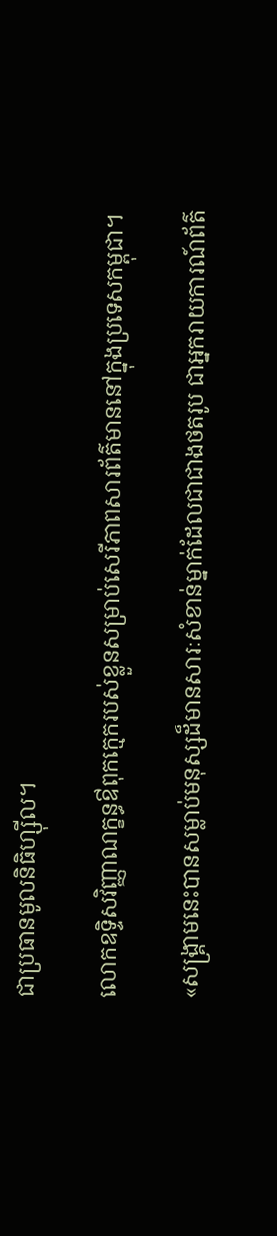ជាប្រធានមូលនិធិហ្ស៊ីល។

លោកឧទិ្ទសវិញ្ញាណក្ខន្ធឳពុកក្មេករបស់ខ្លួនសម្រាប់សេរីភាពសារព័ត៌មាននៅក្នុងប្រទេសកម្ពុជា។

«សង្គ្រាមនេះបានសម្លាប់មនុស្សដ៏មានសារៈសំខាន់ម្នាក់ដែលជាជាងថតរូប ជាអ្នករាយការណ៍ព័ត៌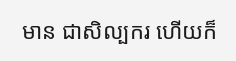មាន ជាសិល្បករ ហើយក៏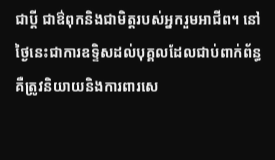ជាប្តី ជាឳពុកនិងជាមិត្តរបស់អ្នករួមអាជីព។ នៅថ្ងៃនេះជាការឧទ្ទិសដល់បុគ្គលដែលជាប់ពាក់ព័ន្ធ  គឺត្រូវនិយាយនិងការពារសេ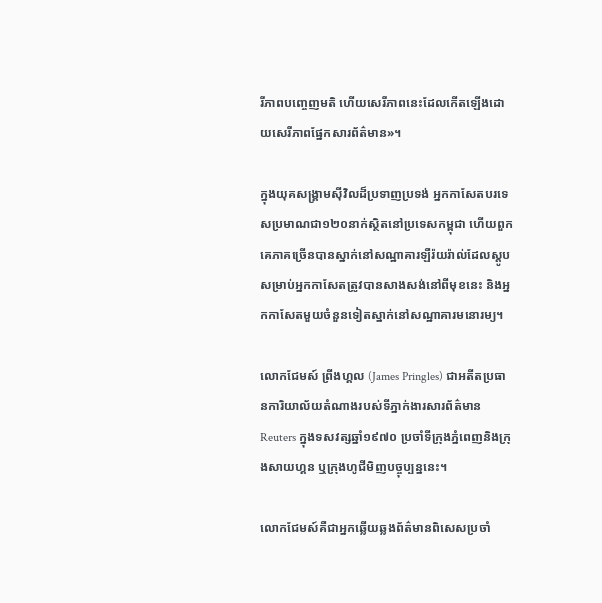រីភាពបញ្ចេញមតិ ហើយសេរីភាពនេះដែលកើតឡើងដោយសេរីភាពផ្នែកសារព័ត៌មាន»។

ក្នុងយុគសង្គ្រាមស៊ីវិលដ៏ប្រទាញប្រទង់ អ្នកកាសែតបរទេសប្រមាណជា១២០នាក់ស្ថិតនៅប្រទេសកម្ពុជា ហើយពួកគេភាគច្រើនបានស្នាក់នៅសណ្ឋាគារឡឺរ៉យរ៉ាល់ដែលស្តូបសម្រាប់អ្នកកាសែតត្រូវបានសាងសង់នៅពីមុខនេះ និងអ្នកកាសែតមួយចំនួនទៀតស្នាក់នៅសណ្ឋាគារមនោរម្យ។

លោកជែមស៍ ព្រីងហ្គល (James Pringles) ជាអតីតប្រធានការិយាល័យតំណាងរបស់ទីភ្នាក់ងារសារព័ត៌មាន Reuters ក្នុងទសវត្សឆ្នាំ១៩៧០ ប្រចាំទីក្រុងភ្នំពេញនិងក្រុងសាយហ្គន ឬក្រុងហូជីមិញបច្ចុប្បន្ននេះ។

លោកជែមស៍គឺជាអ្នកឆ្លើយឆ្លងព័ត៌មានពិសេសប្រចាំ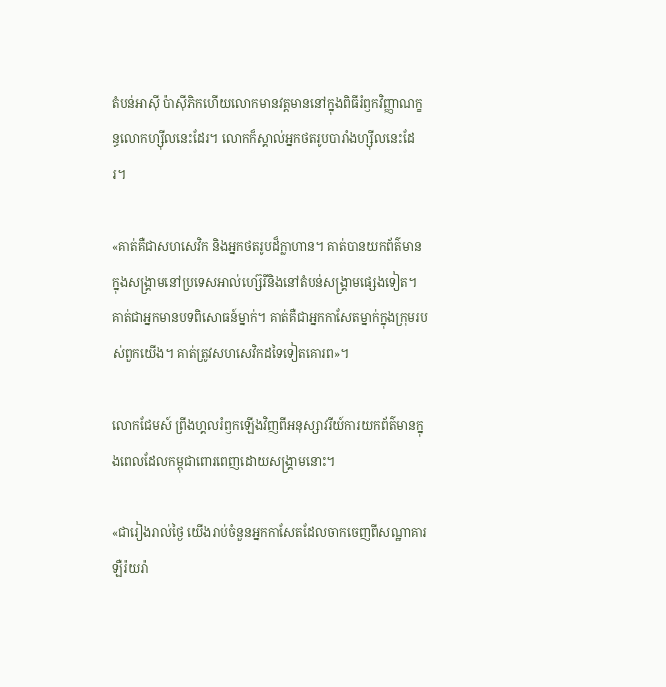តំបន់អាស៊ី ប៉ាស៊ីភិកហើយលោកមានវត្តមាននៅក្នុងពិធីរំឭកវិញ្ញាណក្ខន្ធលោកហ្ស៊ីលនេះដែរ។ លោកក៏ស្គាល់អ្នកថតរូបបារាំងហ្ស៊ីលនេះដែរ។

«គាត់គឺជាសហសេវិក និងអ្នកថតរូបដ៏ក្លាហាន។ គាត់បានយកព័ត៌មានក្នុងសង្គ្រាមនៅប្រទេសអាល់ហ្ស៊េរីនិងនៅតំបន់សង្គ្រាមផ្សេងទៀត។ គាត់ជាអ្នកមានបទពិសោធន៍ម្នាក់។ គាត់គឺជាអ្នកកាសែតម្នាក់ក្នុងក្រុមរបស់ពួកយើង។ គាត់ត្រូវសហសេវិកដទៃទៀតគោរព»។

លោកជែមស៍ ព្រីងហ្គលរំឭកឡើងវិញពីអនុស្សាវរីយ៍ការយកព័ត៌មានក្នុងពេលដែលកម្ពុជាពោរពេញដោយសង្គ្រាមនោះ។

«ជារៀងរាល់ថ្ងៃ យើងរាប់ចំនួនអ្នកកាសែតដែលចាកចេញពីសណ្ឋាគារឡឺរ៉យរ៉ា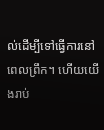ល់ដើម្បីទៅធ្វើការនៅពេលព្រឹក។ ហើយយើងរាប់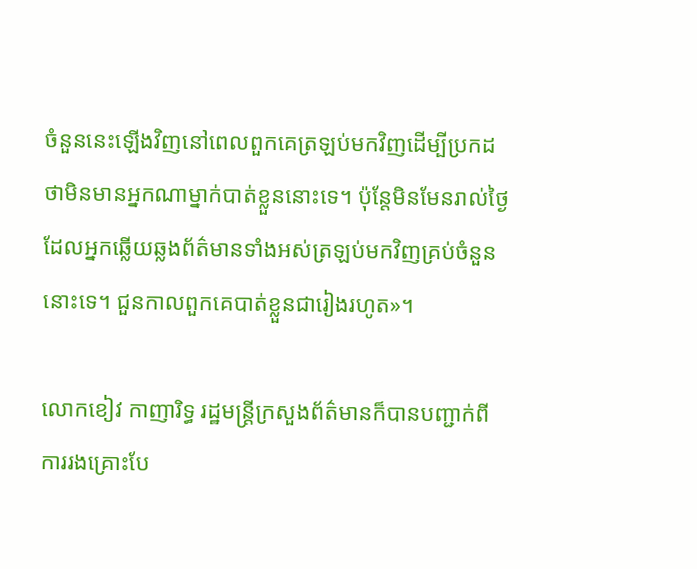ចំនួននេះឡើងវិញនៅពេលពួកគេត្រឡប់មកវិញដើម្បីប្រកដថាមិនមានអ្នកណាម្នាក់បាត់ខ្លួននោះទេ។ ប៉ុន្តែមិនមែនរាល់ថ្ងៃដែលអ្នកឆ្លើយឆ្លងព័ត៌មានទាំងអស់ត្រឡប់មកវិញគ្រប់ចំនួននោះទេ។ ជួនកាលពួកគេបាត់ខ្លួនជារៀងរហូត»។

លោកខៀវ កាញារិទ្ធ រដ្ឋមន្ត្រីក្រសួងព័ត៌មានក៏បានបញ្ជាក់ពីការរងគ្រោះបែ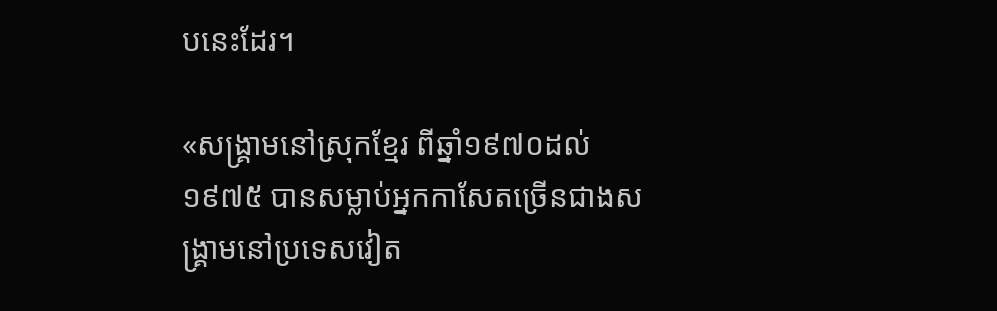បនេះដែរ។

«សង្គ្រាមនៅស្រុកខ្មែរ ពីឆ្នាំ១៩៧០ដល់១៩៧៥ បានសម្លាប់អ្នកកាសែតច្រើនជាងសង្គ្រាមនៅប្រទេសវៀត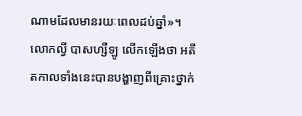ណាមដែលមានរយៈពេលដប់ឆ្នាំ»។
លោកល្វី បាសហ្សឺឡូ លើកឡើងថា អតីតកាលទាំងនេះបានបង្ហាញពីគ្រោះថ្នាក់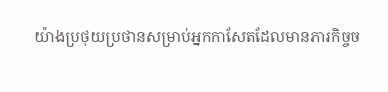យ៉ាងប្រថុយប្រថានសម្រាប់អ្នកកាសែតដែលមានភារកិច្ចច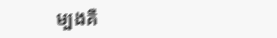ម្បងគឺ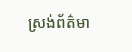ស្រង់ព័ត៌មា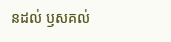នដល់ ឫសគល់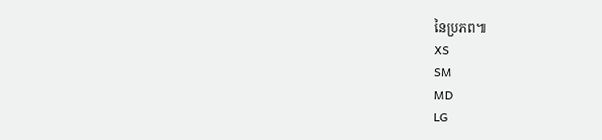នៃប្រភព៕
XS
SM
MD
LG